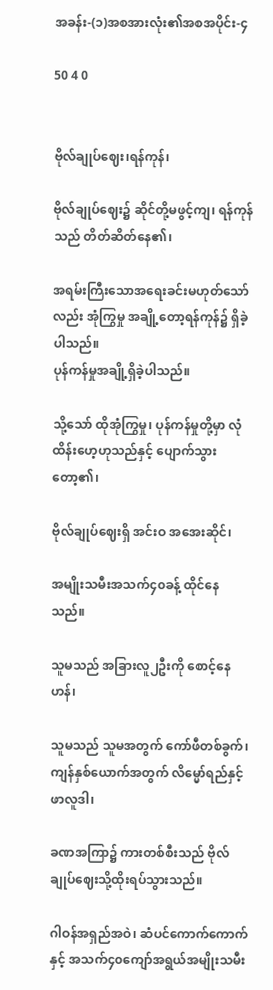အခန်း-(၁)အစအားလုံး၏အစအပိုင်း-၄

50 4 0


ဗိုလ်ချုပ်ဈေး၊ရန်ကုန်၊

ဗိုလ်ချုပ်ဈေး၌ ဆိုင်တို့မဖွင့်ကျ၊ ရန်ကုန်သည် တိတ်ဆိတ်နေ၏၊

အရမ်းကြီးသောအရေးခင်းမဟုတ်သော်လည်း အုံကြွမှု အချို့တော့ရန်ကုန်၌ ရှိခဲ့ပါသည်။
ပုန်ကန်မှုအချို့ရှိခဲ့ပါသည်။

သို့သော် ထိုအုံကြွမှု၊ ပုန်ကန်မှုတို့မှာ လုံထိန်းဟေ့ဟုသည်နှင့် ပျောက်သွားတော့၏၊

ဗိုလ်ချုပ်ဈေးရှိ အင်းဝ အအေးဆိုင်၊

အမျိုးသမီးအသက်၄၀ခန့် ထိုင်နေသည်။

သူမသည် အခြားလူ၂ဦးကို စောင့်နေဟန်၊

သူမသည် သူမအတွက် ကော်ဖီတစ်ခွက်၊ ကျန်နှစ်ယောက်အတွက် လိ‌မ္မော်ရည်နှင့် ဖာလူဒါ၊

ခဏအကြာ၌ ကားတစ်စီးသည် ဗိုလ်ချုပ်ဈေးသို့ထိုးရပ်သွားသည်။

ဂါဝန်အရှည်အဝဲ၊ ဆံပင်ကောက်ကောက်နှင့် အသက်၄၀ကျော်အရွယ်အမျိုးသမီး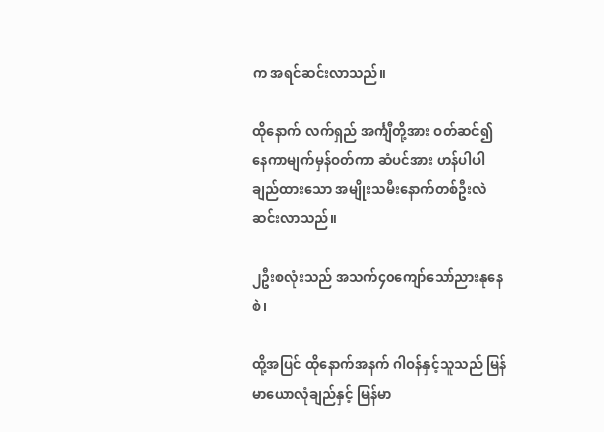က အရင်ဆင်းလာသည်။

ထိုနောက် လက်ရှည် အင်္ကျီတို့အား ဝတ်ဆင်၍ နေကာမျက်မှန်ဝတ်ကာ ဆံပင်အား ဟန်ပါပါချည်ထားသော အမျိုးသမီးနောက်တစ်ဦးလဲ ဆင်းလာသည်။

၂ဦးစလုံးသည် အသက်၄၀ကျော်သော်ညားနုနေစဲ၊

ထို့အပြင် ထိုနောက်အနက် ဂါဝန်နှင့်သူသည် မြန်မာယောလုံချည်နှင့် မြန်မာ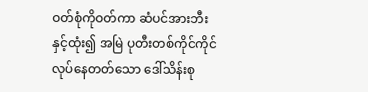ဝတ်စုံကိုဝတ်ကာ ဆံပင်အားဘီးနှင့်ထုံး၍ အမြဲ ပုတီးတစ်ကိုင်ကိုင်လုပ်နေတတ်သော ဒေါ်သိန်းစု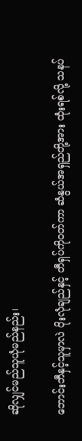ဆိုလျှင်မည်သူယုံမည်နည်း၊

ဘောင်းဘီနှင့်သူမှာလဲ ပိုးလုံချည်နှင့် တီရှပ်ကိုဝတ်ကာ ဆံနွယ်အရှည်တို့အား ထုံးရစ်လို့ သနပ်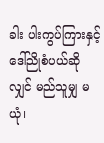ခါး ပါးကွပ်ကြားနှင့် ဒေါ်ညိုစံပယ်ဆိုလျှင် မည်သူမျှ မယုံ၊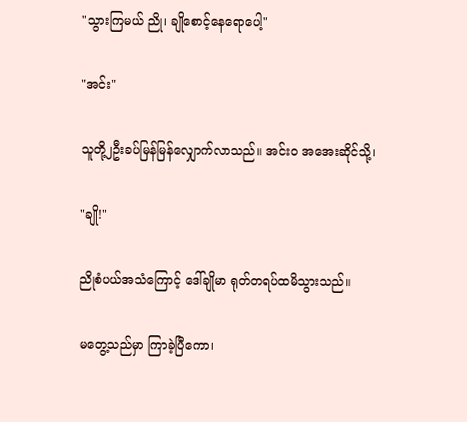"သွားကြမယ် ညို၊ ချိုစောင့်နေရောပေါ့"

"အင်း"

သူတို့၂ဦးခပ်မြန်မြန်လျှောက်လာသည်။ အင်းဝ အအေးဆိုင်သို့၊

"ချို!"

ညိုစံပယ်အသံကြောင့် ဒေါ်ချိုမာ ရုတ်တရပ်ထမိသွားသည်။

မတွေ့သည်မှာ ကြာခဲ့ပြီကော၊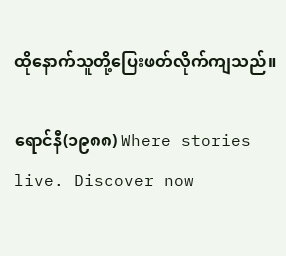ထိုနောက်သူတို့ပြေးဖတ်လိုက်ကျသည်။

ရောင်နီ(၁၉၈၈) Where stories live. Discover now